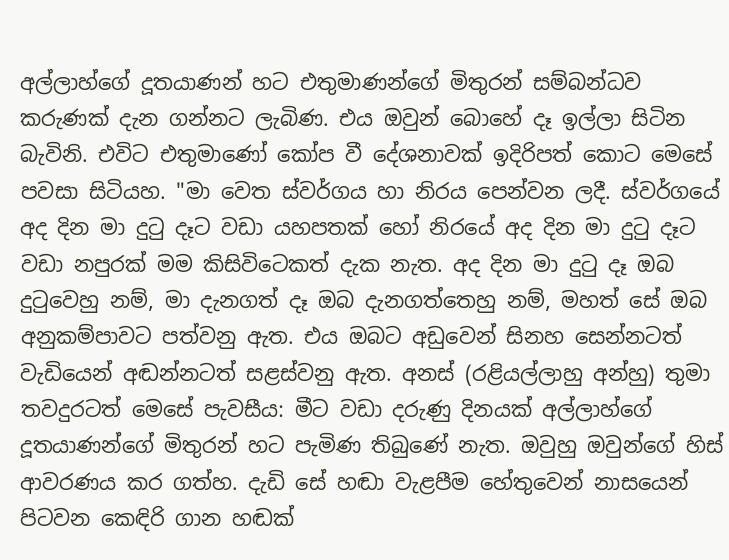අල්ලාහ්ගේ දූතයාණන් හට එතුමාණන්ගේ මිතුරන් සම්බන්ධව කරුණක් දැන ගන්නට ලැබිණ. එය ඔවුන් බොහේ දෑ ඉල්ලා සිටින බැවිනි. එවිට එතුමාණෝ කෝප වී දේශනාවක් ඉදිරිපත් කොට මෙසේ පවසා සිටියහ. "මා වෙත ස්වර්ගය හා නිරය පෙන්වන ලදී. ස්වර්ගයේ අද දින මා දුටු දෑට වඩා යහපතක් හෝ නිරයේ අද දින මා දුටු දෑට වඩා නපුරක් මම කිසිවිටෙකත් දැක නැත. අද දින මා දුටු දෑ ඔබ දුටුවෙහු නම්, මා දැනගත් දෑ ඔබ දැනගත්තෙහු නම්, මහත් සේ ඔබ අනුකම්පාවට පත්වනු ඇත. එය ඔබට අඩුවෙන් සිනහ සෙන්නටත් වැඩියෙන් අඬන්නටත් සළස්වනු ඇත. අනස් (රළියල්ලාහු අන්හු) තුමා තවදුරටත් මෙසේ පැවසීය: මීට වඩා දරුණු දිනයක් අල්ලාහ්ගේ දූතයාණන්ගේ මිතුරන් හට පැමිණ තිබුණේ නැත. ඔවුහු ඔවුන්ගේ හිස් ආවරණය කර ගත්හ. දැඩි සේ හඬා වැළපීම හේතුවෙන් නාසයෙන් පිටවන කෙඳිරි ගාන හඬක්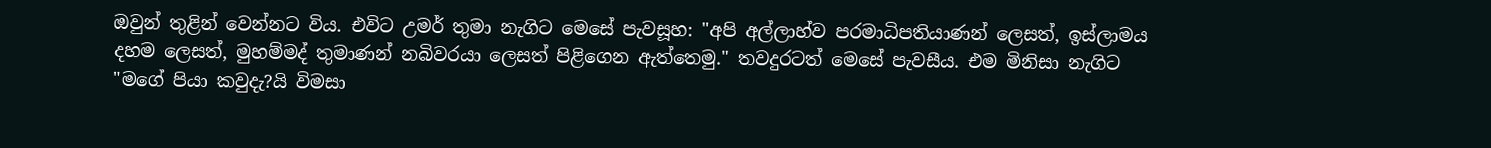ඔවුන් තුළින් වෙන්නට විය. එවිට උමර් තුමා නැගිට මෙසේ පැවසූහ: "අපි අල්ලාහ්ව පරමාධිපතියාණන් ලෙසත්, ඉස්ලාමය දහම ලෙසත්, මුහම්මද් තුමාණන් නබිවරයා ලෙසත් පිළිගෙන ඇත්තෙමු." තවදුරටත් මෙසේ පැවසීය. එම මිනිසා නැගිට "මගේ පියා කවුදැ?යි විමසා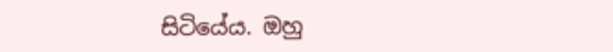සිටියේය. ඔහු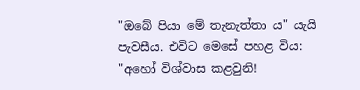"ඔබේ පියා මේ තැනැත්තා ය" යැයි පැවසීය. එවිට මෙසේ පහළ විය: "අහෝ විශ්වාස කළවුනි!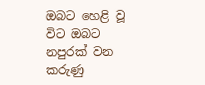ඔබට හෙළි වූ විට ඔබට නපුරක් වන කරුණු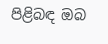පිළිබඳ ඔබ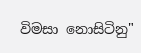විමසා නොසිටිනු"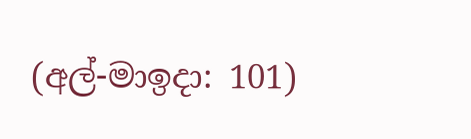(අල්-මාඉදා: 101)